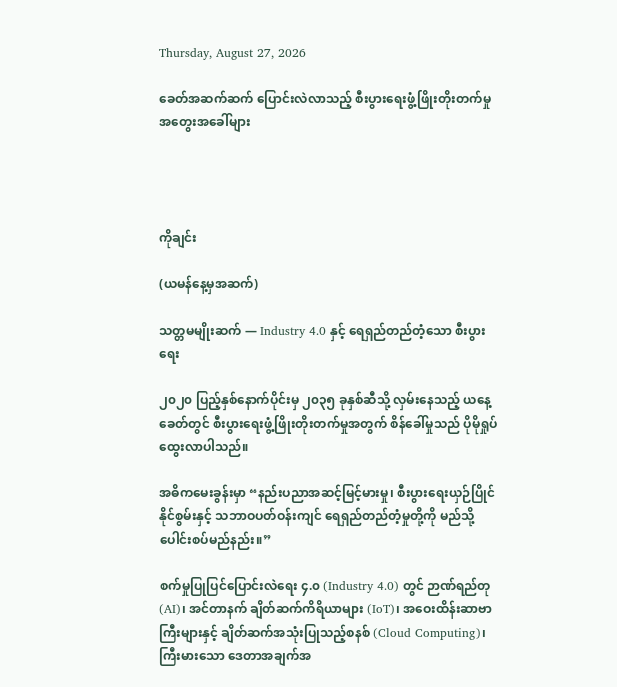Thursday, August 27, 2026

ခေတ်အဆက်ဆက် ပြောင်းလဲလာသည့် စီးပွားရေးဖွံ့ဖြိုးတိုးတက်မှု အတွေးအခေါ်များ




ကိုချင်း

(ယမန်နေ့မှအဆက်)

သတ္တမမျိုးဆက် — Industry 4.0 နှင့် ရေရှည်တည်တံ့သော စီးပွားရေး

၂၀၂၀ ပြည့်နှစ်နောက်ပိုင်းမှ ၂၀၃၅ ခုနှစ်ဆီသို့ လှမ်းနေသည့် ယနေ့ခေတ်တွင် စီးပွားရေးဖွံ့ဖြိုးတိုးတက်မှုအတွက် စိန်ခေါ်မှုသည် ပိုမိုရှုပ်ထွေးလာပါသည်။

အဓိကမေးခွန်းမှာ “နည်းပညာအဆင့်မြင့်မားမှု၊ စီးပွားရေးယှဉ်ပြိုင်နိုင်စွမ်းနှင့် သဘာဝပတ်ဝန်းကျင် ရေရှည်တည်တံ့မှုတို့ကို မည်သို့ပေါင်းစပ်မည်နည်း။”

စက်မှုပြုပြင်ပြောင်းလဲရေး ၄.၀ (Industry 4.0) တွင် ဉာဏ်ရည်တု (AI)၊ အင်တာနက် ချိတ်ဆက်ကိရိယာများ (IoT)၊ အဝေးထိန်းဆာဗာကြီးများနှင့် ချိတ်ဆက်အသုံးပြုသည့်စနစ် (Cloud Computing)၊ ကြီးမားသော ဒေတာအချက်အ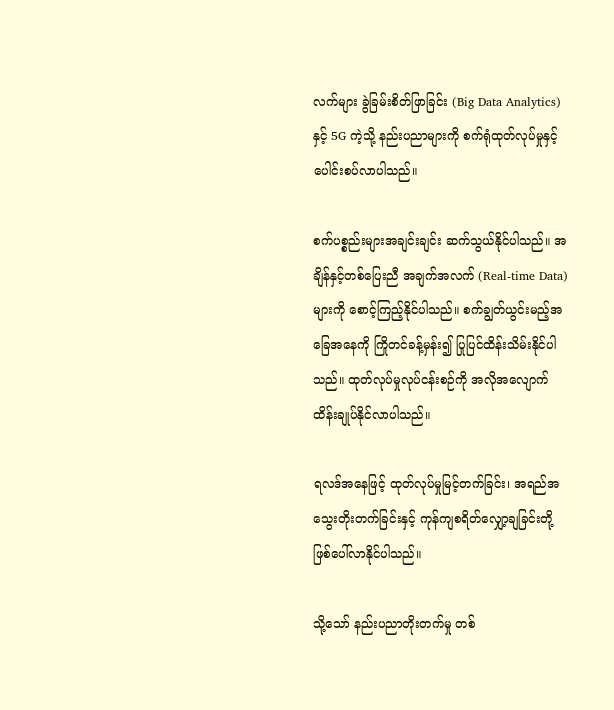လက်များ ခွဲခြမ်းစိတ်ဖြာခြင်း (Big Data Analytics)နှင့် 5G ကဲ့သို့ နည်းပညာများကို စက်ရုံထုတ်လုပ်မှုနှင့် ပေါင်းစပ်လာပါသည်။

စက်ပစ္စည်းများအချင်းချင်း ဆက်သွယ်နိုင်ပါသည်။ အချိန်နှင့်တစ်ပြေးညီ အချက်အလက် (Real-time Data) များကို စောင့်ကြည့်နိုင်ပါသည်။ စက်ချွတ်ယွင်းမည့်အခြေအနေကို ကြိုတင်ခန့်မှန်း၍ ပြုပြင်ထိန်းသိမ်းနိုင်ပါသည်။ ထုတ်လုပ်မှုလုပ်ငန်းစဉ်ကို အလိုအလျောက်ထိန်းချုပ်နိုင်လာပါသည်။

ရလဒ်အနေဖြင့် ထုတ်လုပ်မှုမြင့်တက်ခြင်း၊ အရည်အသွေးတိုးတက်ခြင်းနှင့် ကုန်ကျစရိတ်လျှော့ချခြင်းတို့ ဖြစ်ပေါ်လာနိုင်ပါသည်။

သို့သော် နည်းပညာတိုးတက်မှု တစ်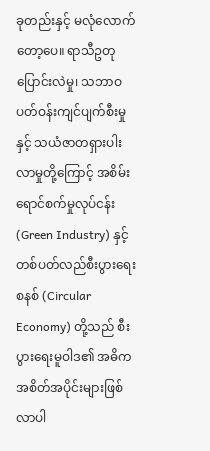ခုတည်းနှင့် မလုံလောက်တော့ပေ။ ရာသီဥတုပြောင်းလဲမှု၊ သဘာဝပတ်ဝန်းကျင်ပျက်စီးမှုနှင့် သယံဇာတရှားပါးလာမှုတို့ကြောင့် အစိမ်းရောင်စက်မှုလုပ်ငန်း (Green Industry) နှင့် တစ်ပတ်လည်စီးပွားရေးစနစ် (Circular Economy) တို့သည် စီးပွားရေးမူဝါဒ၏ အဓိကအစိတ်အပိုင်းများဖြစ်လာပါ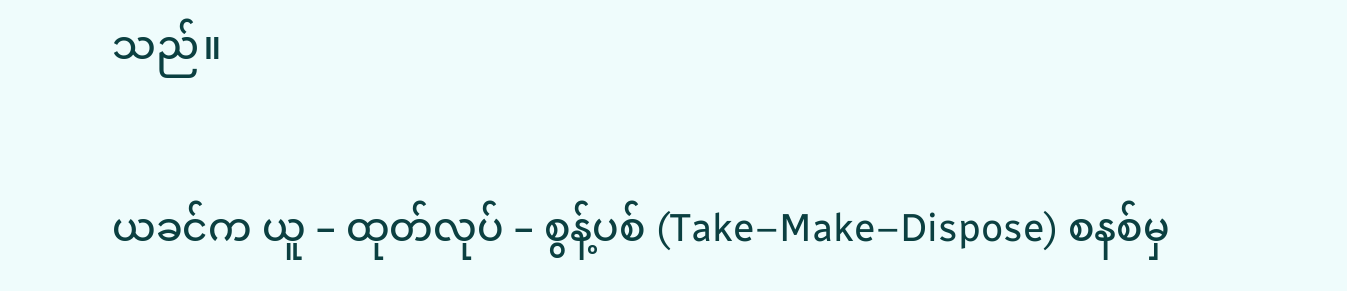သည်။

ယခင်က ယူ – ထုတ်လုပ် – စွန့်ပစ် (Take–Make–Dispose) စနစ်မှ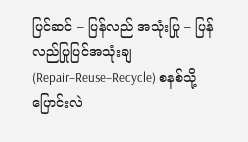ပြင်ဆင် – ပြန်လည် အသုံးပြု – ပြန်လည်ပြုပြင်အသုံးချ (Repair–Reuse–Recycle) စနစ်သို့ ပြောင်းလဲ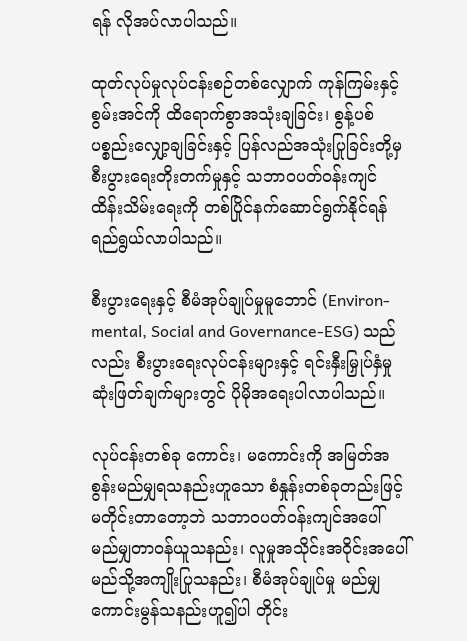ရန် လိုအပ်လာပါသည်။

ထုတ်လုပ်မှုလုပ်ငန်းစဉ်တစ်လျှောက် ကုန်ကြမ်းနှင့် စွမ်းအင်ကို ထိရောက်စွာအသုံးချခြင်း၊ စွန့်ပစ်ပစ္စည်းလျှော့ချခြင်းနှင့် ပြန်လည်အသုံးပြုခြင်းတို့မှ စီးပွားရေးတိုးတက်မှုနှင့် သဘာဝပတ်ဝန်းကျင်ထိန်းသိမ်းရေးကို တစ်ပြိုင်နက်ဆောင်ရွက်နိုင်ရန် ရည်ရွယ်လာပါသည်။

စီးပွားရေးနှင့် စီမံအုပ်ချုပ်မှုမူဘောင် (Environ-mental, Social and Governance-ESG) သည်လည်း စီးပွားရေးလုပ်ငန်းများနှင့် ရင်းနှီးမြှုပ်နှံမှု ဆုံးဖြတ်ချက်များတွင် ပိုမိုအရေးပါလာပါသည်။

လုပ်ငန်းတစ်ခု ကောင်း၊ မကောင်းကို အမြတ်အစွန်းမည်မျှရသနည်းဟူသော စံနှုန်းတစ်ခုတည်းဖြင့် မတိုင်းတာတော့ဘဲ သဘာဝပတ်ဝန်းကျင်အပေါ် မည်မျှတာဝန်ယူသနည်း၊ လူမှုအသိုင်းအဝိုင်းအပေါ် မည်သို့အကျိုးပြုသနည်း၊ စီမံအုပ်ချုပ်မှု မည်မျှကောင်းမွန်သနည်းဟူ၍ပါ တိုင်း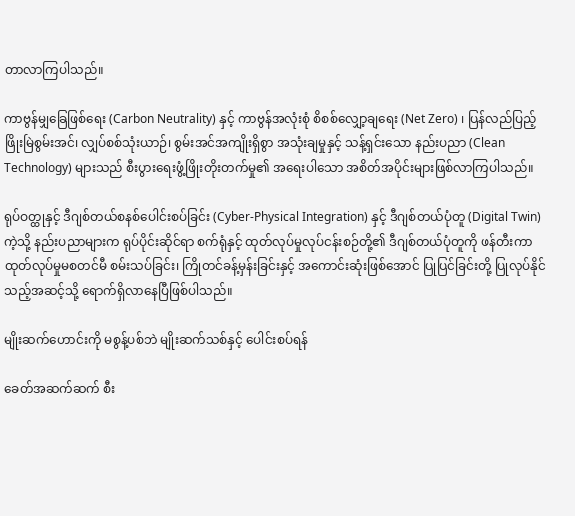တာလာကြပါသည်။

ကာဗွန်မျှခြေဖြစ်ရေး (Carbon Neutrality) နှင့် ကာဗွန်အလုံးစုံ စိစစ်လျှော့ချရေး (Net Zero) ၊ ပြန်လည်ပြည့်ဖြိုးမြဲစွမ်းအင်၊ လျှပ်စစ်သုံးယာဉ်၊ စွမ်းအင်အကျိုးရှိစွာ အသုံးချမှုနှင့် သန့်ရှင်းသော နည်းပညာ (Clean Technology) များသည် စီးပွားရေးဖွံ့ဖြိုးတိုးတက်မှု၏ အရေးပါသော အစိတ်အပိုင်းများဖြစ်လာကြပါသည်။

ရုပ်ဝတ္ထုနှင့် ဒီဂျစ်တယ်စနစ်ပေါင်းစပ်ခြင်း (Cyber-Physical Integration) နှင့် ဒီဂျစ်တယ်ပုံတူ (Digital Twin) ကဲ့သို့ နည်းပညာများက ရုပ်ပိုင်းဆိုင်ရာ စက်ရုံနှင့် ထုတ်လုပ်မှုလုပ်ငန်းစဉ်တို့၏ ဒီဂျစ်တယ်ပုံတူကို ဖန်တီးကာ ထုတ်လုပ်မှုမစတင်မီ စမ်းသပ်ခြင်း၊ ကြိုတင်ခန့်မှန်းခြင်းနှင့် အကောင်းဆုံးဖြစ်အောင် ပြုပြင်ခြင်းတို့ ပြုလုပ်နိုင်သည့်အဆင့်သို့ ရောက်ရှိလာနေပြီဖြစ်ပါသည်။

မျိုးဆက်ဟောင်းကို မစွန့်ပစ်ဘဲ မျိုးဆက်သစ်နှင့် ပေါင်းစပ်ရန်

ခေတ်အဆက်ဆက် စီး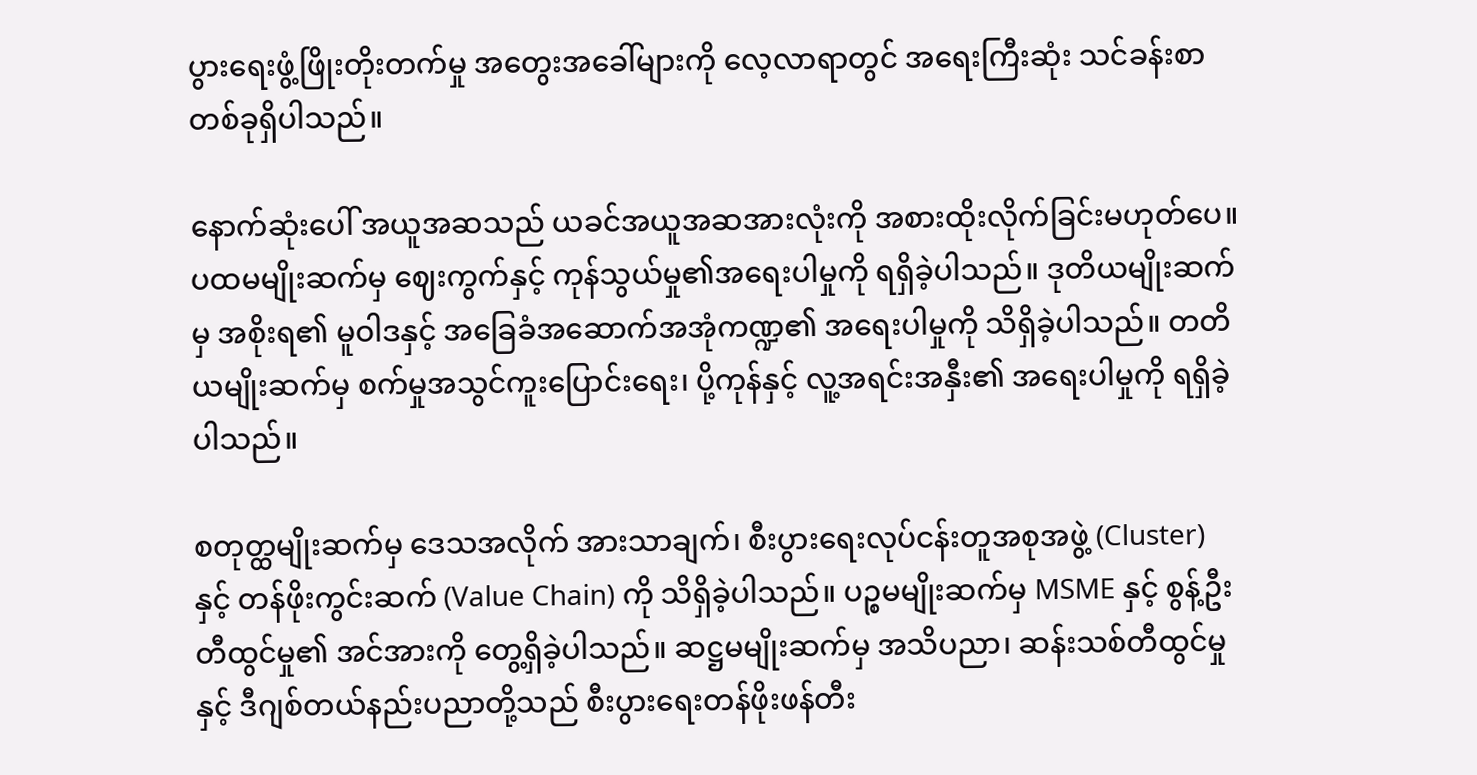ပွားရေးဖွံ့ဖြိုးတိုးတက်မှု အတွေးအခေါ်များကို လေ့လာရာတွင် အရေးကြီးဆုံး သင်ခန်းစာတစ်ခုရှိပါသည်။

နောက်ဆုံးပေါ် အယူအဆသည် ယခင်အယူအဆအားလုံးကို အစားထိုးလိုက်ခြင်းမဟုတ်ပေ။ ပထမမျိုးဆက်မှ ဈေးကွက်နှင့် ကုန်သွယ်မှု၏အရေးပါမှုကို ရရှိခဲ့ပါသည်။ ဒုတိယမျိုးဆက်မှ အစိုးရ၏ မူဝါဒနှင့် အခြေခံအဆောက်အအုံကဏ္ဍ၏ အရေးပါမှုကို သိရှိခဲ့ပါသည်။ တတိယမျိုးဆက်မှ စက်မှုအသွင်ကူးပြောင်းရေး၊ ပို့ကုန်နှင့် လူ့အရင်းအနှီး၏ အရေးပါမှုကို ရရှိခဲ့ပါသည်။

စတုတ္ထမျိုးဆက်မှ ဒေသအလိုက် အားသာချက်၊ စီးပွားရေးလုပ်ငန်းတူအစုအဖွဲ့ (Cluster) နှင့် တန်ဖိုးကွင်းဆက် (Value Chain) ကို သိရှိခဲ့ပါသည်။ ပဉ္စမမျိုးဆက်မှ MSME နှင့် စွန့်ဦးတီထွင်မှု၏ အင်အားကို တွေ့ရှိခဲ့ပါသည်။ ဆဋ္ဌမမျိုးဆက်မှ အသိပညာ၊ ဆန်းသစ်တီထွင်မှုနှင့် ဒီဂျစ်တယ်နည်းပညာတို့သည် စီးပွားရေးတန်ဖိုးဖန်တီး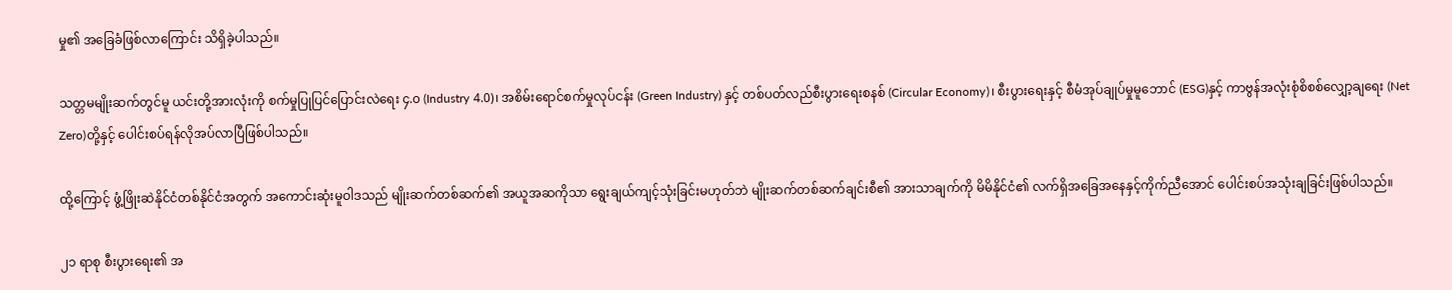မှု၏ အခြေခံဖြစ်လာကြောင်း သိရှိခဲ့ပါသည်။

သတ္တမမျိုးဆက်တွင်မူ ယင်းတို့အားလုံးကို စက်မှုပြုပြင်ပြောင်းလဲရေး ၄.၀ (Industry 4.0)၊ အစိမ်းရောင်စက်မှုလုပ်ငန်း (Green Industry) နှင့် တစ်ပတ်လည်စီးပွားရေးစနစ် (Circular Economy)၊ စီးပွားရေးနှင့် စီမံအုပ်ချုပ်မှုမူဘောင် (ESG)နှင့် ကာဗွန်အလုံးစုံစိစစ်လျှော့ချရေး (Net Zero)တို့နှင့် ပေါင်းစပ်ရန်လိုအပ်လာပြီဖြစ်ပါသည်။

ထို့ကြောင့် ဖွံ့ဖြိုးဆဲနိုင်ငံတစ်နိုင်ငံအတွက် အကောင်းဆုံးမူဝါဒသည် မျိုးဆက်တစ်ဆက်၏ အယူအဆကိုသာ ရွေးချယ်ကျင့်သုံးခြင်းမဟုတ်ဘဲ မျိုးဆက်တစ်ဆက်ချင်းစီ၏ အားသာချက်ကို မိမိနိုင်ငံ၏ လက်ရှိအခြေအနေနှင့်ကိုက်ညီအောင် ပေါင်းစပ်အသုံးချခြင်းဖြစ်ပါသည်။

၂၁ ရာစု စီးပွားရေး၏ အ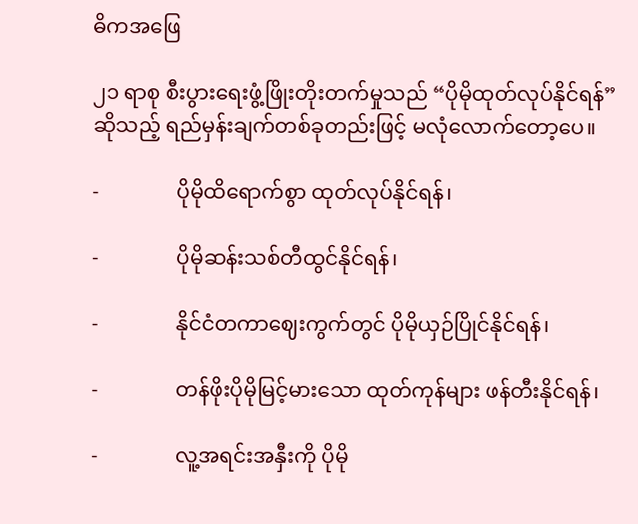ဓိကအဖြေ

၂၁ ရာစု စီးပွားရေးဖွံ့ဖြိုးတိုးတက်မှုသည် “ပိုမိုထုတ်လုပ်နိုင်ရန်” ဆိုသည့် ရည်မှန်းချက်တစ်ခုတည်းဖြင့် မလုံလောက်တော့ပေ။

-               ပိုမိုထိရောက်စွာ ထုတ်လုပ်နိုင်ရန်၊

-               ပိုမိုဆန်းသစ်တီထွင်နိုင်ရန်၊

-               နိုင်ငံတကာဈေးကွက်တွင် ပိုမိုယှဉ်ပြိုင်နိုင်ရန်၊

-               တန်ဖိုးပိုမိုမြင့်မားသော ထုတ်ကုန်များ ဖန်တီးနိုင်ရန်၊

-               လူ့အရင်းအနှီးကို ပိုမို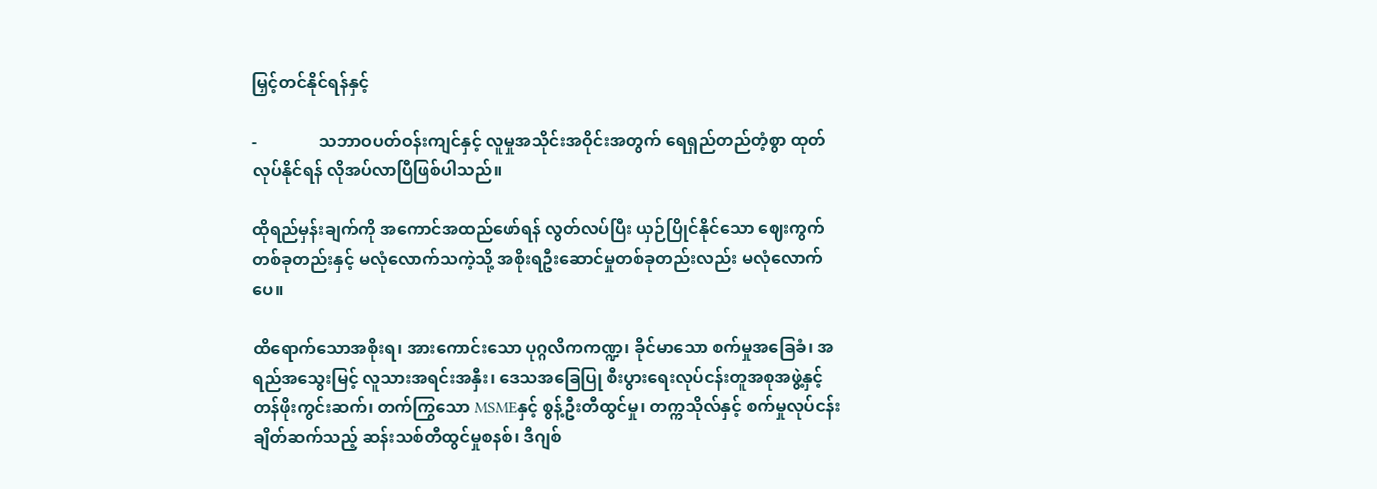မြှင့်တင်နိုင်ရန်နှင့်

-               သဘာဝပတ်ဝန်းကျင်နှင့် လူမှုအသိုင်းအဝိုင်းအတွက် ရေရှည်တည်တံ့စွာ ထုတ်လုပ်နိုင်ရန် လိုအပ်လာပြီဖြစ်ပါသည်။

ထိုရည်မှန်းချက်ကို အကောင်အထည်ဖော်ရန် လွတ်လပ်ပြီး ယှဉ်ပြိုင်နိုင်သော ဈေးကွက်တစ်ခုတည်းနှင့် မလုံလောက်သကဲ့သို့ အစိုးရဦးဆောင်မှုတစ်ခုတည်းလည်း မလုံလောက်ပေ။

ထိရောက်သောအစိုးရ၊ အားကောင်းသော ပုဂ္ဂလိကကဏ္ဍ၊ ခိုင်မာသော စက်မှုအခြေခံ၊ အရည်အသွေးမြင့် လူသားအရင်းအနှီး၊ ဒေသအခြေပြု စီးပွားရေးလုပ်ငန်းတူအစုအဖွဲ့နှင့် တန်ဖိုးကွင်းဆက်၊ တက်ကြွသော MSMEနှင့် စွန့်ဦးတီထွင်မှု၊ တက္ကသိုလ်နှင့် စက်မှုလုပ်ငန်းချိတ်ဆက်သည့် ဆန်းသစ်တီထွင်မှုစနစ်၊ ဒီဂျစ်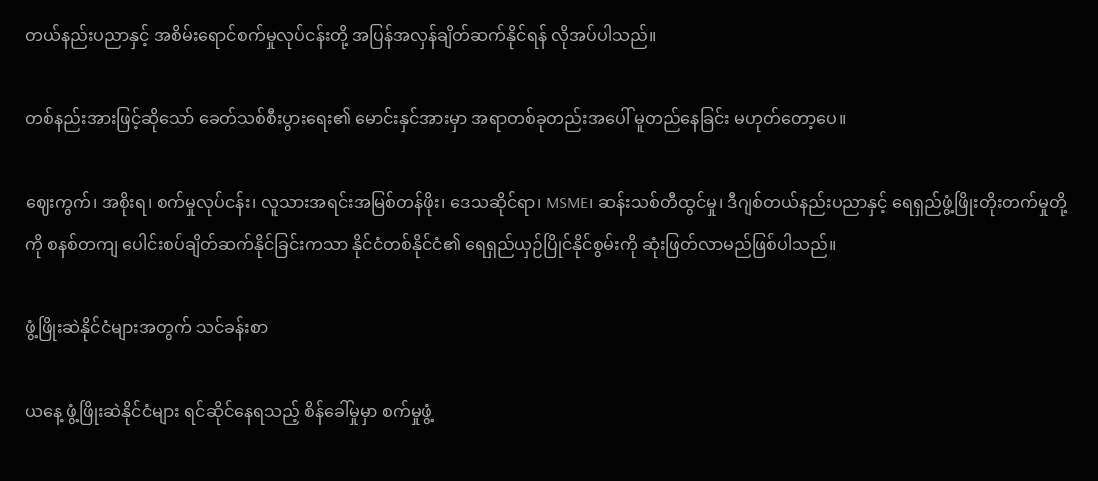တယ်နည်းပညာနှင့် အစိမ်းရောင်စက်မှုလုပ်ငန်းတို့ အပြန်အလှန်ချိတ်ဆက်နိုင်ရန် လိုအပ်ပါသည်။

တစ်နည်းအားဖြင့်ဆိုသော် ခေတ်သစ်စီးပွားရေး၏ မောင်းနှင်အားမှာ အရာတစ်ခုတည်းအပေါ် မူတည်နေခြင်း မဟုတ်တော့ပေ။

ဈေးကွက်၊ အစိုးရ၊ စက်မှုလုပ်ငန်း၊ လူသားအရင်းအမြစ်တန်ဖိုး၊ ဒေသဆိုင်ရာ၊ MSME၊ ဆန်းသစ်တီထွင်မှု၊ ဒီဂျစ်တယ်နည်းပညာနှင့် ရေရှည်ဖွံ့ဖြိုးတိုးတက်မှုတို့ကို စနစ်တကျ ပေါင်းစပ်ချိတ်ဆက်နိုင်ခြင်းကသာ နိုင်ငံတစ်နိုင်ငံ၏ ရေရှည်ယှဉ်ပြိုင်နိုင်စွမ်းကို ဆုံးဖြတ်လာမည်ဖြစ်ပါသည်။

ဖွံ့ဖြိုးဆဲနိုင်ငံများအတွက် သင်ခန်းစာ

ယနေ့ ဖွံ့ဖြိုးဆဲနိုင်ငံများ ရင်ဆိုင်နေရသည့် စိန်ခေါ်မှုမှာ စက်မှုဖွံ့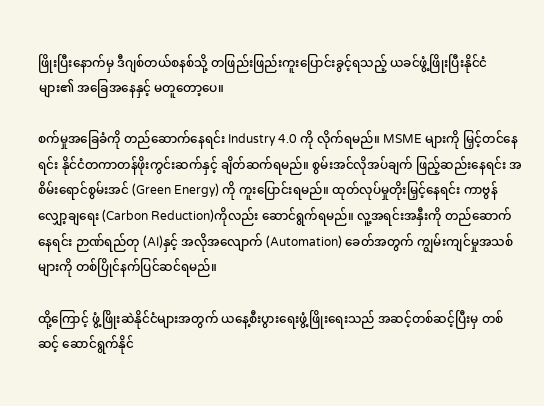ဖြိုးပြီးနောက်မှ ဒီဂျစ်တယ်စနစ်သို့ တဖြည်းဖြည်းကူးပြောင်းခွင့်ရသည့် ယခင်ဖွံ့ဖြိုးပြီးနိုင်ငံများ၏ အခြေအနေနှင့် မတူတော့ပေ။

စက်မှုအခြေခံကို တည်ဆောက်နေရင်း Industry 4.0 ကို လိုက်ရမည်။ MSME များကို မြှင့်တင်နေရင်း နိုင်ငံတကာတန်ဖိုးကွင်းဆက်နှင့် ချိတ်ဆက်ရမည်။ စွမ်းအင်လိုအပ်ချက် ဖြည့်ဆည်းနေရင်း အစိမ်းရောင်စွမ်းအင် (Green Energy) ကို ကူးပြောင်းရမည်။ ထုတ်လုပ်မှုတိုးမြှင့်နေရင်း ကာဗွန်လျှော့ချရေး (Carbon Reduction)ကိုလည်း ဆောင်ရွက်ရမည်။ လူ့အရင်းအနှီးကို တည်ဆောက်နေရင်း ဉာဏ်ရည်တု (AI)နှင့် အလိုအလျောက် (Automation) ခေတ်အတွက် ကျွမ်းကျင်မှုအသစ်များကို တစ်ပြိုင်နက်ပြင်ဆင်ရမည်။

ထို့ကြောင့် ဖွံ့ဖြိုးဆဲနိုင်ငံများအတွက် ယနေ့စီးပွားရေးဖွံ့ဖြိုးရေးသည် အဆင့်တစ်ဆင့်ပြီးမှ တစ်ဆင့် ဆောင်ရွက်နိုင်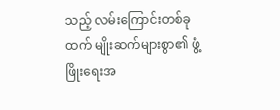သည့် လမ်းကြောင်းတစ်ခုထက် မျိုးဆက်များစွာ၏ ဖွံ့ဖြိုးရေးအ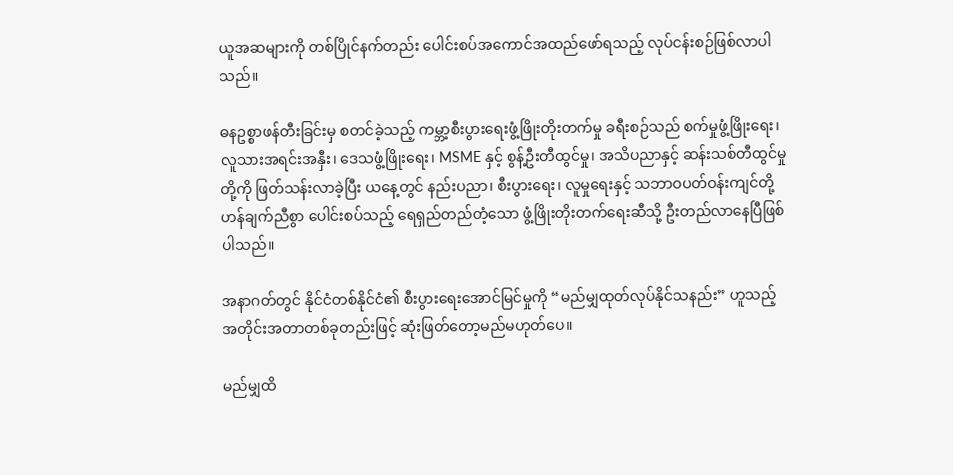ယူအဆများကို တစ်ပြိုင်နက်တည်း ပေါင်းစပ်အကောင်အထည်ဖော်ရသည့် လုပ်ငန်းစဉ်ဖြစ်လာပါသည်။

ဓနဥစ္စာဖန်တီးခြင်းမှ စတင်ခဲ့သည့် ကမ္ဘာ့စီးပွားရေးဖွံ့ဖြိုးတိုးတက်မှု ခရီးစဉ်သည် စက်မှုဖွံ့ဖြိုးရေး၊ လူသားအရင်းအနှီး၊ ဒေသဖွံ့ဖြိုးရေး၊ MSME နှင့် စွန့်ဦးတီထွင်မှု၊ အသိပညာနှင့် ဆန်းသစ်တီထွင်မှုတို့ကို ဖြတ်သန်းလာခဲ့ပြီး ယနေ့တွင် နည်းပညာ၊ စီးပွားရေး၊ လူမှုရေးနှင့် သဘာဝပတ်ဝန်းကျင်တို့ ဟန်ချက်ညီစွာ ပေါင်းစပ်သည့် ရေရှည်တည်တံ့သော ဖွံ့ဖြိုးတိုးတက်ရေးဆီသို့ ဦးတည်လာနေပြီဖြစ်ပါသည်။

အနာဂတ်တွင် နိုင်ငံတစ်နိုင်ငံ၏ စီးပွားရေးအောင်မြင်မှုကို “မည်မျှထုတ်လုပ်နိုင်သနည်း” ဟူသည့် အတိုင်းအတာတစ်ခုတည်းဖြင့် ဆုံးဖြတ်တော့မည်မဟုတ်ပေ။

မည်မျှထိ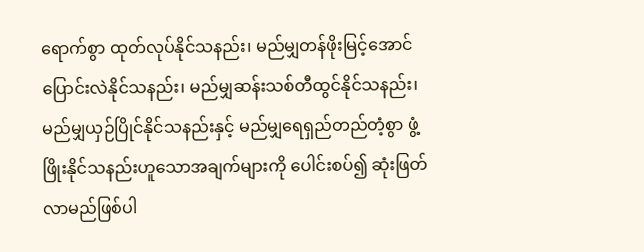ရောက်စွာ ထုတ်လုပ်နိုင်သနည်း၊ မည်မျှတန်ဖိုးမြင့်အောင် ပြောင်းလဲနိုင်သနည်း၊ မည်မျှဆန်းသစ်တီထွင်နိုင်သနည်း၊ မည်မျှယှဉ်ပြိုင်နိုင်သနည်းနှင့် မည်မျှရေရှည်တည်တံ့စွာ ဖွံ့ဖြိုးနိုင်သနည်းဟူသောအချက်များကို ပေါင်းစပ်၍ ဆုံးဖြတ်လာမည်ဖြစ်ပါ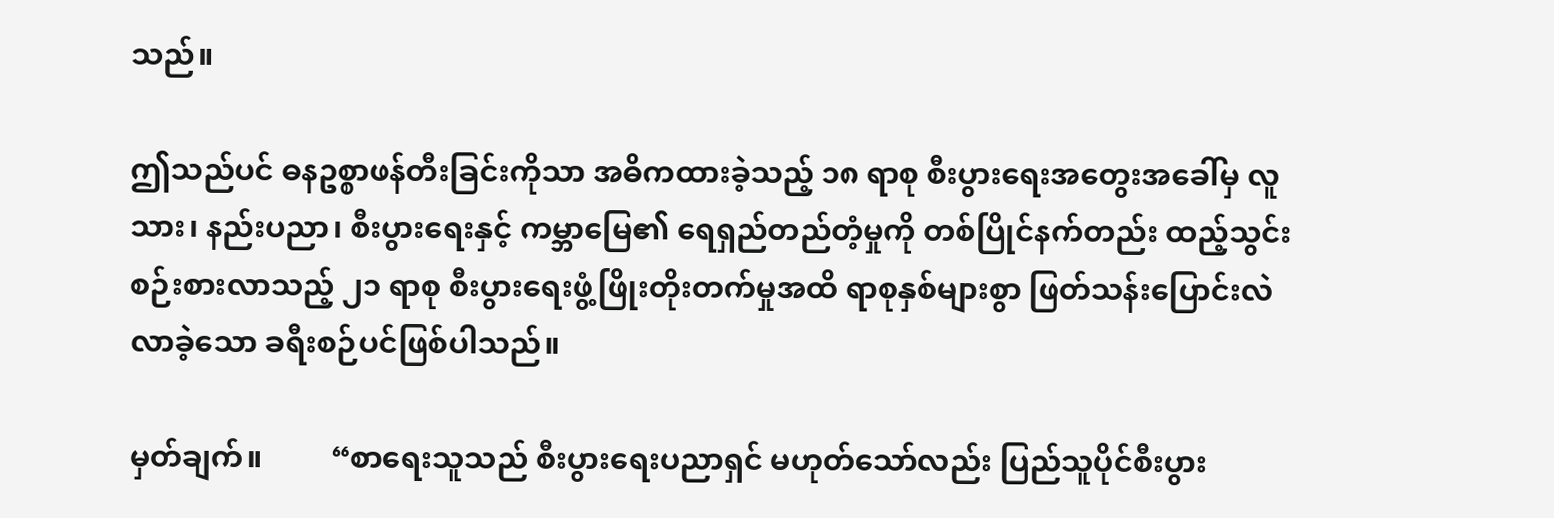သည်။

ဤသည်ပင် ဓနဥစ္စာဖန်တီးခြင်းကိုသာ အဓိကထားခဲ့သည့် ၁၈ ရာစု စီးပွားရေးအတွေးအခေါ်မှ လူသား၊ နည်းပညာ၊ စီးပွားရေးနှင့် ကမ္ဘာမြေ၏ ရေရှည်တည်တံ့မှုကို တစ်ပြိုင်နက်တည်း ထည့်သွင်းစဉ်းစားလာသည့် ၂၁ ရာစု စီးပွားရေးဖွံ့ဖြိုးတိုးတက်မှုအထိ ရာစုနှစ်များစွာ ဖြတ်သန်းပြောင်းလဲလာခဲ့သော ခရီးစဉ်ပင်ဖြစ်ပါသည်။

မှတ်ချက်။         “စာရေးသူသည် စီးပွားရေးပညာရှင် မဟုတ်သော်လည်း ပြည်သူပိုင်စီးပွား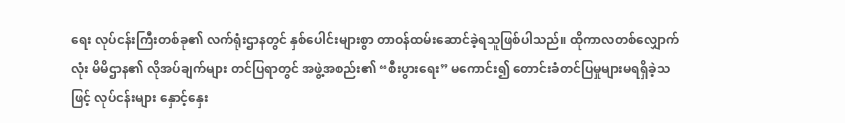ရေး လုပ်ငန်းကြီးတစ်ခု၏ လက်ရုံးဌာနတွင် နှစ်ပေါင်းများစွာ တာဝန်ထမ်းဆောင်ခဲ့ရသူဖြစ်ပါသည်။ ထိုကာလတစ်လျှောက်လုံး မိမိဌာန၏ လိုအပ်ချက်များ တင်ပြရာတွင် အဖွဲ့အစည်း၏ “စီးပွားရေး” မကောင်း၍ တောင်းခံတင်ပြမှုများမရရှိခဲ့သဖြင့် လုပ်ငန်းများ နှောင့်နှေး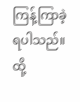ကြန့်ကြာခဲ့ရပါသည်။ ထို့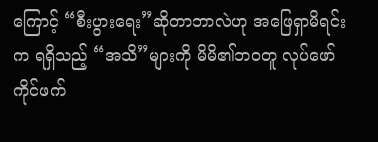ကြောင့် “စီးပွားရေး”ဆိုတာဘာလဲဟု အဖြေရှာမိရင်းက ရရှိသည့် “အသိ”များကို မိမိ၏ဘဝတူ လုပ်ဖော်ကိုင်ဖက်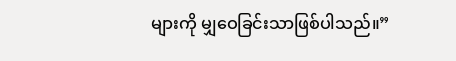များကို မျှဝေခြင်းသာဖြစ်ပါသည်။”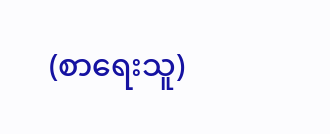(စာရေးသူ)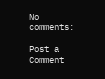No comments:

Post a Comment